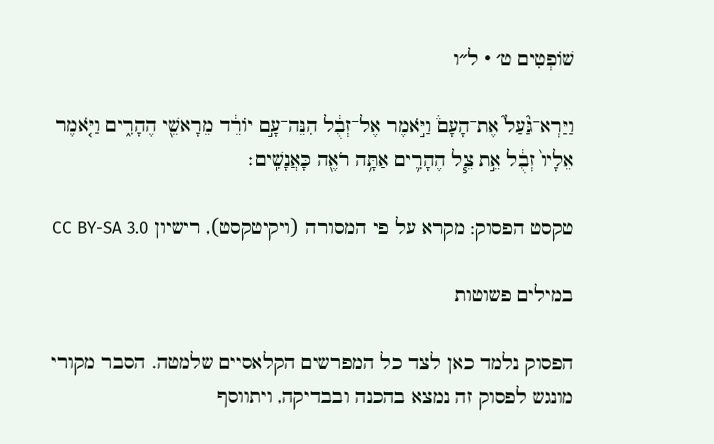שׁוֹפְטִים ט׳ · ל״ו

וַיַּרְא־גַּ֘עַל֮ אֶת־הָעָם֒ וַיֹּ֣אמֶר אֶל־זְבֻ֔ל הִנֵּה־עָ֣ם יוֹרֵ֔ד מֵרָאשֵׁ֖י הֶהָרִ֑ים וַיֹּ֤אמֶר אֵלָיו֙ זְבֻ֔ל אֵ֣ת צֵ֧ל הֶהָרִ֛ים אַתָּ֥ה רֹאֶ֖ה כָּאֲנָשִֽׁים׃

טקסט הפסוק: מקרא על פי המסורה (ויקיטקסט), רישיון CC BY-SA 3.0

במילים פשוטות

הפסוק נלמד כאן לצד כל המפרשים הקלאסיים שלמטה. הסבר מקורי מונגש לפסוק זה נמצא בהכנה ובבדיקה, ויתווסף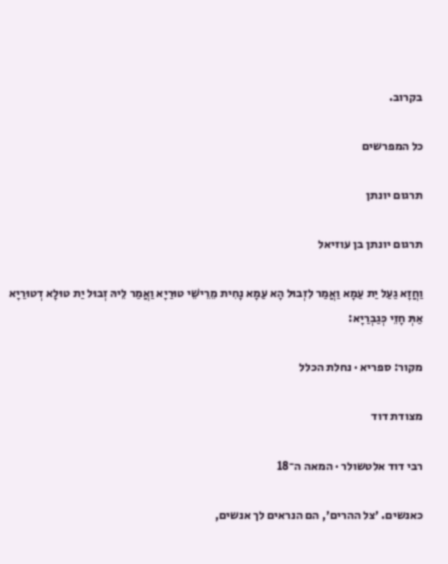בקרוב.

כל המפרשים

תרגום יונתן

תרגום יונתן בן עוזיאל

וַחֲזָא גַעַל יַת עַמָא וַאֲמַר לִזְבוּל הָא עַמָא נָחִית מֵרֵישֵׁי טוּרַיָא וַאֲמַר לֵיהּ זְבוּל יַת טוּלָא דְטוּרַיָא אַתְּ חָזֵי כְּגַבְרַיָא:

מקור: ספריא · נחלת הכלל

מצודת דוד

רבי דוד אלטשולר · המאה ה־18

כאנשים. ׳צל ההרים׳, הם הנראים לך אנשים,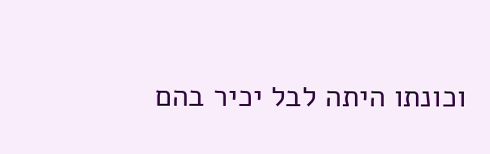וכונתו היתה לבל יכיר בהם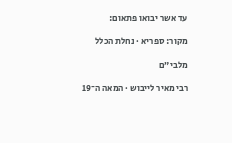עד אשר יבואו פתאום:

מקור: ספריא · נחלת הכלל

מלבי״ם

רבי מאיר לייבוש · המאה ה־19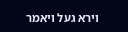וירא געל ויאמר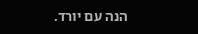הנה עם יורד.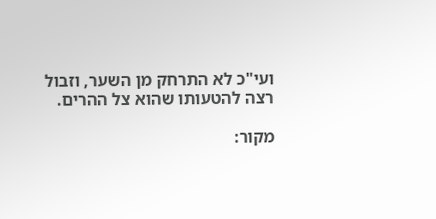ועי"כ לא התרחק מן השער, וזבול רצה להטעותו שהוא צל ההרים.

מקור: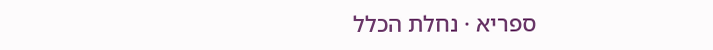ספריא · נחלת הכלל